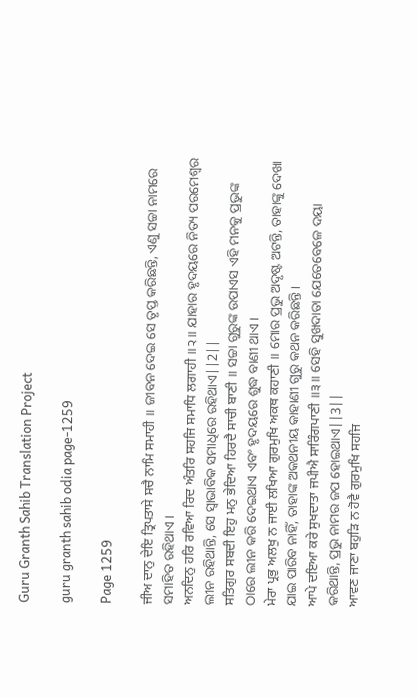Guru Granth Sahib Translation Project

guru granth sahib odia page-1259

Page 1259

ਜੀਅ ਦਾਨੁ ਦੇਇ ਤ੍ਰਿਪਤਾਸੇ ਸਚੈ ਨਾਮਿ ਸਮਾਹੀ ॥ ଜୀବନ ଦେଇ ସେ ତୃପ୍ତ କରିଛନ୍ତି, ଏଣୁ ସଚ୍ଚା ନାମରେ ସମାହିତ ରହିଥାଏ।
ਅਨਦਿਨੁ ਹਰਿ ਰਵਿਆ ਰਿਦ ਅੰਤਰਿ ਸਹਜਿ ਸਮਾਧਿ ਲਗਾਹੀ ॥੨॥ ଯାହାର ହୃଦୟରେ ନିତ୍ୟ ପରମେଶ୍ଵର ଲୀନ ରହିଥାନ୍ତି, ସେ ସ୍ଵାଭାବିକ ସମାଧିରେ ରହିଥାଏ||2||
ਸਤਿਗੁਰ ਸਬਦੀ ਇਹੁ ਮਨੁ ਭੇਦਿਆ ਹਿਰਦੈ ਸਾਚੀ ਬਾਣੀ ॥ ସଚ୍ଚା ଗୁରୁଙ୍କ ଉପାଏସ ଏହି ମନକୁ ପ୍ରଭୁଙ୍କ ଠାରେ ଲୀନ କରି ଦେଇଥାଏ ଏବଂ ହୃଦୟରେ ଶୁଦ୍ଧ ବାଣୀ ଥାଏ।
ਮੇਰਾ ਪ੍ਰਭੁ ਅਲਖੁ ਨ ਜਾਈ ਲਖਿਆ ਗੁਰਮੁਖਿ ਅਕਥ ਕਹਾਣੀ ॥ ମୋର ପ୍ରଭୁ ଅଦୃଷ୍ଟ ଅଟନ୍ତି, ତାହାଙ୍କୁ ଦେଖା ଯାଇ ପାରିବ ନାହିଁ, ତାହାଙ୍କ ଅକଥନୀୟ କାହାଣୀ ଗୁରୁ କଥନ କରିଛନ୍ତି।
ਆਪੇ ਦਇਆ ਕਰੇ ਸੁਖਦਾਤਾ ਜਪੀਐ ਸਾਰਿੰਗਪਾਣੀ ॥੩॥ ସେହି ସୁଖଦାତା ଯେତେବେଳେ ଦୟା କରିଥାନ୍ତି, ପ୍ରଭୁ ନାମର ଜପ ହୋଇଥାଏ||3||
ਆਵਣ ਜਾਣਾ ਬਹੁੜਿ ਨ ਹੋਵੈ ਗੁਰਮੁਖਿ ਸਹਜਿ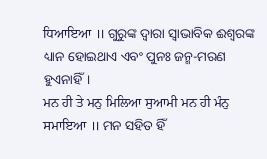ਧਿਆਇਆ ॥ ଗୁରୁଙ୍କ ଦ୍ଵାରା ସ୍ଵାଭାବିକ ଈଶ୍ଵରଙ୍କ ଧ୍ୟାନ ହୋଇଥାଏ ଏବଂ ପୁନଃ ଜନ୍ମ-ମରଣ ହୁଏନାହିଁ।
ਮਨ ਹੀ ਤੇ ਮਨੁ ਮਿਲਿਆ ਸੁਆਮੀ ਮਨ ਹੀ ਮੰਨੁ ਸਮਾਇਆ ॥ ମନ ସହିତ ହିଁ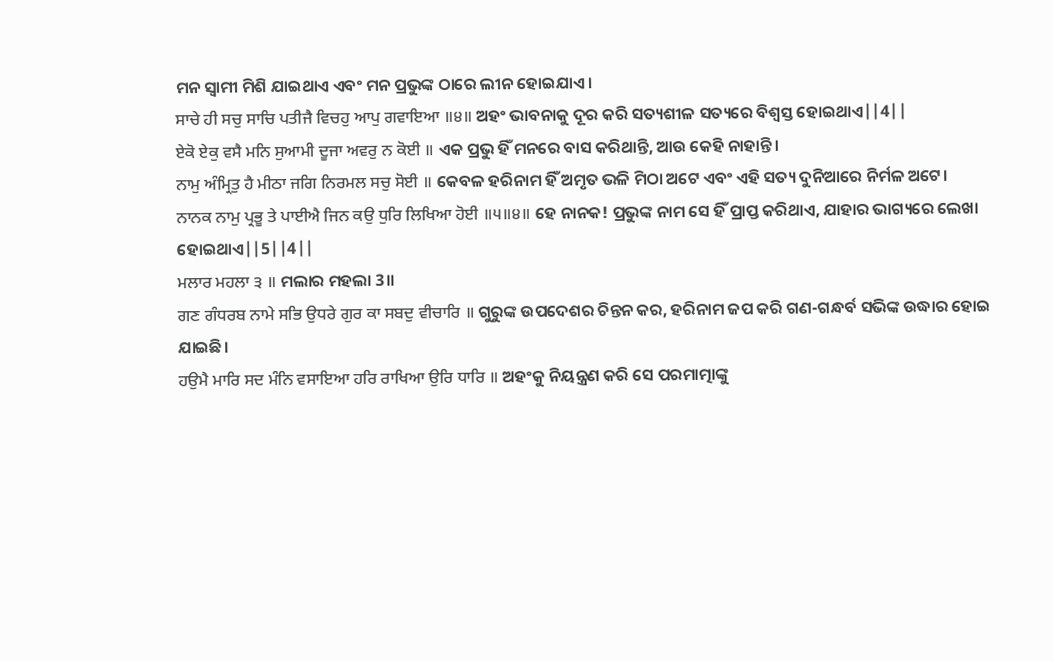ମନ ସ୍ଵାମୀ ମିଶି ଯାଇଥାଏ ଏବଂ ମନ ପ୍ରଭୁଙ୍କ ଠାରେ ଲୀନ ହୋଇଯାଏ।
ਸਾਚੇ ਹੀ ਸਚੁ ਸਾਚਿ ਪਤੀਜੈ ਵਿਚਹੁ ਆਪੁ ਗਵਾਇਆ ॥੪॥ ଅହଂ ଭାବନାକୁ ଦୂର କରି ସତ୍ୟଶୀଳ ସତ୍ୟରେ ବିଶ୍ଵସ୍ତ ହୋଇଥାଏ||4||
ਏਕੋ ਏਕੁ ਵਸੈ ਮਨਿ ਸੁਆਮੀ ਦੂਜਾ ਅਵਰੁ ਨ ਕੋਈ ॥ ଏକ ପ୍ରଭୁ ହିଁ ମନରେ ବାସ କରିଥାନ୍ତି, ଆଉ କେହି ନାହାନ୍ତି।
ਨਾਮੁ ਅੰਮ੍ਰਿਤੁ ਹੈ ਮੀਠਾ ਜਗਿ ਨਿਰਮਲ ਸਚੁ ਸੋਈ ॥ କେବଳ ହରିନାମ ହିଁ ଅମୃତ ଭଳି ମିଠା ଅଟେ ଏବଂ ଏହି ସତ୍ୟ ଦୁନିଆରେ ନିର୍ମଳ ଅଟେ।
ਨਾਨਕ ਨਾਮੁ ਪ੍ਰਭੂ ਤੇ ਪਾਈਐ ਜਿਨ ਕਉ ਧੁਰਿ ਲਿਖਿਆ ਹੋਈ ॥੫॥੪॥ ହେ ନାନକ! ପ୍ରଭୁଙ୍କ ନାମ ସେ ହିଁ ପ୍ରାପ୍ତ କରିଥାଏ, ଯାହାର ଭାଗ୍ୟରେ ଲେଖା ହୋଇଥାଏ||5||4||
ਮਲਾਰ ਮਹਲਾ ੩ ॥ ମଲାର ମହଲା 3॥
ਗਣ ਗੰਧਰਬ ਨਾਮੇ ਸਭਿ ਉਧਰੇ ਗੁਰ ਕਾ ਸਬਦੁ ਵੀਚਾਰਿ ॥ ଗୁରୁଙ୍କ ଉପଦେଶର ଚିନ୍ତନ କର, ହରିନାମ ଜପ କରି ଗଣ-ଗନ୍ଧର୍ବ ସଭିଙ୍କ ଉଦ୍ଧାର ହୋଇ ଯାଇଛି।
ਹਉਮੈ ਮਾਰਿ ਸਦ ਮੰਨਿ ਵਸਾਇਆ ਹਰਿ ਰਾਖਿਆ ਉਰਿ ਧਾਰਿ ॥ ଅହଂକୁ ନିୟନ୍ତ୍ରଣ କରି ସେ ପରମାତ୍ମାଙ୍କୁ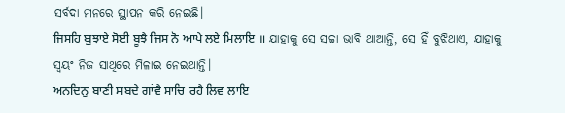ସର୍ବଦା ମନରେ ସ୍ଥାପନ କରି ନେଇଛି।
ਜਿਸਹਿ ਬੁਝਾਏ ਸੋਈ ਬੂਝੈ ਜਿਸ ਨੋ ਆਪੇ ਲਏ ਮਿਲਾਇ ॥ ଯାହାକୁ ସେ ସଚ୍ଚା ଭାବି ଥାଆନ୍ତି, ସେ ହିଁ ବୁଝିଥାଏ, ଯାହାକୁ ସ୍ଵୟଂ ନିଜ ସାଥିରେ ମିଳାଇ ନେଇଥାନ୍ତି।
ਅਨਦਿਨੁ ਬਾਣੀ ਸਬਦੇ ਗਾਂਵੈ ਸਾਚਿ ਰਹੈ ਲਿਵ ਲਾਇ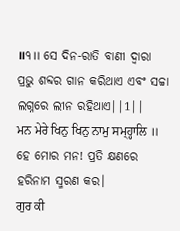॥੧॥ ସେ ଦିନ-ରାତି ବାଣୀ ଦ୍ଵାରା ପ୍ରଭୁ ଶବ୍ଦର ଗାନ କରିଥାଏ ଏବଂ ସଚ୍ଚା ଲଗ୍ନରେ ଲୀନ ରହିଥାଏ||1||
ਮਨ ਮੇਰੇ ਖਿਨੁ ਖਿਨੁ ਨਾਮੁ ਸਮ੍ਹ੍ਹਾਲਿ ॥ ହେ ମୋର ମନ! ପ୍ରତି କ୍ଷଣରେ ହରିନାମ ସ୍ମରଣ କର।
ਗੁਰ ਕੀ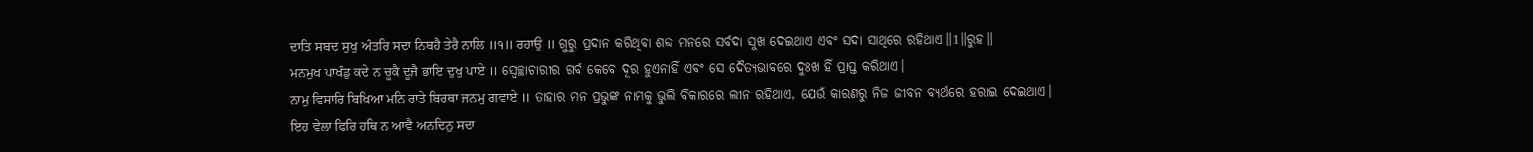ਦਾਤਿ ਸਬਦ ਸੁਖੁ ਅੰਤਰਿ ਸਦਾ ਨਿਬਹੈ ਤੇਰੈ ਨਾਲਿ ॥੧॥ ਰਹਾਉ ॥ ଗୁରୁ ପ୍ରଦାନ କରିଥିବା ଶବ୍ଦ ମନରେ ସର୍ବଦା ସୁଖ ଦେଇଥାଏ ଏବଂ ସଦା ସାଥିରେ ରହିଥାଏ॥1॥ରୁହ॥
ਮਨਮੁਖ ਪਾਖੰਡੁ ਕਦੇ ਨ ਚੂਕੈ ਦੂਜੈ ਭਾਇ ਦੁਖੁ ਪਾਏ ॥ ସ୍ଵେଚ୍ଛାଚାରୀର ଗର୍ବ କେବେ ଦୂର ହୁଏନାହିଁ ଏବଂ ସେ ଦୈତ୍ୟଭାବରେ ଦୁଃଖ ହିଁ ପ୍ରାପ୍ତ କରିଥାଏ।
ਨਾਮੁ ਵਿਸਾਰਿ ਬਿਖਿਆ ਮਨਿ ਰਾਤੇ ਬਿਰਥਾ ਜਨਮੁ ਗਵਾਏ ॥ ତାହାର ମନ ପ୍ରଭୁଙ୍କ ନାମକୁ ଭୁଲି ବିକାରରେ ଲୀନ ରହିଥାଏ, ଯେଉଁ କାରଣରୁ ନିଜ ଜୀବନ ବ୍ୟର୍ଥରେ ହରାଇ ଦେଇଥାଏ।
ਇਹ ਵੇਲਾ ਫਿਰਿ ਹਥਿ ਨ ਆਵੈ ਅਨਦਿਨੁ ਸਦਾ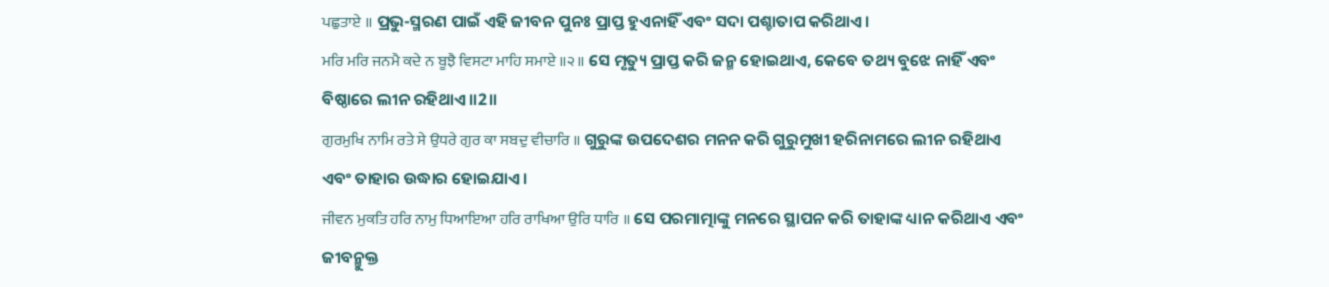ਪਛੁਤਾਏ ॥ ପ୍ରଭୁ-ସ୍ମରଣ ପାଇଁ ଏହି ଜୀବନ ପୁନଃ ପ୍ରାପ୍ତ ହୁଏନାହିଁ ଏବଂ ସଦା ପଶ୍ଚାତାପ କରିଥାଏ।
ਮਰਿ ਮਰਿ ਜਨਮੈ ਕਦੇ ਨ ਬੂਝੈ ਵਿਸਟਾ ਮਾਹਿ ਸਮਾਏ ॥੨॥ ସେ ମୃତ୍ୟୁ ପ୍ରାପ୍ତ କରି ଜନ୍ମ ହୋଇଥାଏ, କେବେ ତଥ୍ୟ ବୁଝେ ନାହିଁ ଏବଂ ବିଷ୍ଠାରେ ଲୀନ ରହିଥାଏ॥2॥
ਗੁਰਮੁਖਿ ਨਾਮਿ ਰਤੇ ਸੇ ਉਧਰੇ ਗੁਰ ਕਾ ਸਬਦੁ ਵੀਚਾਰਿ ॥ ଗୁରୁଙ୍କ ଉପଦେଶର ମନନ କରି ଗୁରୁମୁଖୀ ହରିନାମରେ ଲୀନ ରହିଥାଏ ଏବଂ ତାହାର ଉଦ୍ଧାର ହୋଇଯାଏ।
ਜੀਵਨ ਮੁਕਤਿ ਹਰਿ ਨਾਮੁ ਧਿਆਇਆ ਹਰਿ ਰਾਖਿਆ ਉਰਿ ਧਾਰਿ ॥ ସେ ପରମାତ୍ମାଙ୍କୁ ମନରେ ସ୍ଥାପନ କରି ତାହାଙ୍କ ଧ୍ୟାନ କରିଥାଏ ଏବଂ ଜୀବନ୍ମୁକ୍ତ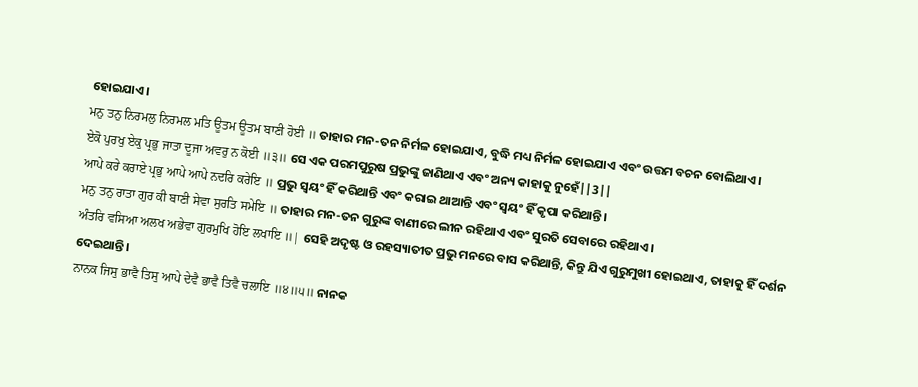ହୋଇଯାଏ।
ਮਨੁ ਤਨੁ ਨਿਰਮਲੁ ਨਿਰਮਲ ਮਤਿ ਊਤਮ ਊਤਮ ਬਾਣੀ ਹੋਈ ॥ ତାହାର ମନ-ତନ ନିର୍ମଳ ହୋଇଯାଏ, ବୁଦ୍ଧି ମଧ୍ୟ ନିର୍ମଳ ହୋଇଯାଏ ଏବଂ ଉତ୍ତମ ବଚନ ବୋଲିଥାଏ।
ਏਕੋ ਪੁਰਖੁ ਏਕੁ ਪ੍ਰਭੁ ਜਾਤਾ ਦੂਜਾ ਅਵਰੁ ਨ ਕੋਈ ॥੩॥ ସେ ଏକ ପରମପୁରୁଷ ପ୍ରଭୁଙ୍କୁ ଜାଣିଥାଏ ଏବଂ ଅନ୍ୟ କାହାକୁ ନୁହେଁ||3||
ਆਪੇ ਕਰੇ ਕਰਾਏ ਪ੍ਰਭੁ ਆਪੇ ਆਪੇ ਨਦਰਿ ਕਰੇਇ ॥ ପ୍ରଭୁ ସ୍ଵୟଂ ହିଁ କରିଥାନ୍ତି ଏବଂ କରାଇ ଥାଆନ୍ତି ଏବଂ ସ୍ଵୟଂ ହିଁ କୃପା କରିଥାନ୍ତି।
ਮਨੁ ਤਨੁ ਰਾਤਾ ਗੁਰ ਕੀ ਬਾਣੀ ਸੇਵਾ ਸੁਰਤਿ ਸਮੇਇ ॥ ତାହାର ମନ-ତନ ଗୁରୁଙ୍କ ବାଣୀରେ ଲୀନ ରହିଥାଏ ଏବଂ ସୁରତି ସେବାରେ ରହିଥାଏ।
ਅੰਤਰਿ ਵਸਿਆ ਅਲਖ ਅਭੇਵਾ ਗੁਰਮੁਖਿ ਹੋਇ ਲਖਾਇ ॥| ସେହି ଅଦୃଷ୍ଟ ଓ ରହସ୍ୟାତୀତ ପ୍ରଭୁ ମନରେ ବାସ କରିଥାନ୍ତି, କିନ୍ତୁ ଯିଏ ଗୁରୁମୁଖୀ ହୋଇଥାଏ, ତାହାକୁ ହିଁ ଦର୍ଶନ ଦେଇଥାନ୍ତି।
ਨਾਨਕ ਜਿਸੁ ਭਾਵੈ ਤਿਸੁ ਆਪੇ ਦੇਵੈ ਭਾਵੈ ਤਿਵੈ ਚਲਾਇ ॥੪॥੫॥ ନାନକ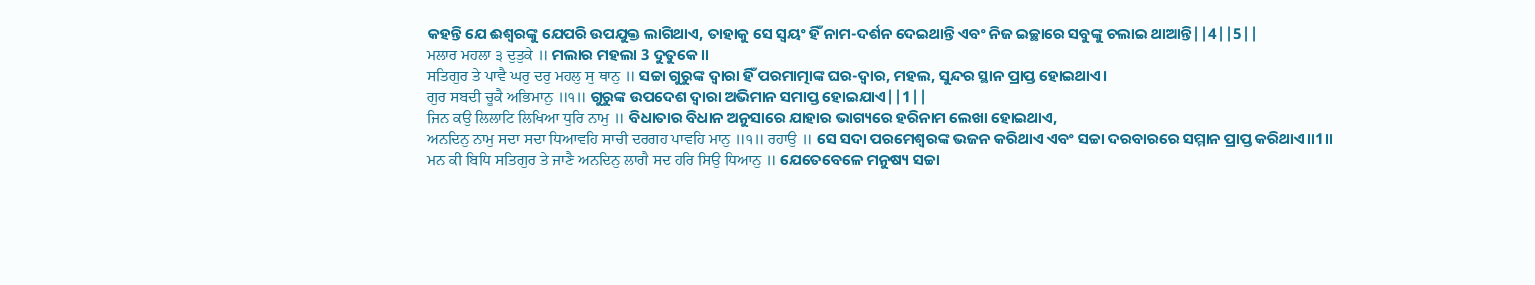କହନ୍ତି ଯେ ଈଶ୍ଵରଙ୍କୁ ଯେପରି ଉପଯୁକ୍ତ ଲାଗିଥାଏ, ତାହାକୁ ସେ ସ୍ଵୟଂ ହିଁ ନାମ-ଦର୍ଶନ ଦେଇଥାନ୍ତି ଏବଂ ନିଜ ଇଚ୍ଛାରେ ସବୁଙ୍କୁ ଚଲାଇ ଥାଆନ୍ତି||4||5||
ਮਲਾਰ ਮਹਲਾ ੩ ਦੁਤੁਕੇ ॥ ମଲାର ମହଲା 3 ଦୁତୁକେ॥
ਸਤਿਗੁਰ ਤੇ ਪਾਵੈ ਘਰੁ ਦਰੁ ਮਹਲੁ ਸੁ ਥਾਨੁ ॥ ସଚ୍ଚା ଗୁରୁଙ୍କ ଦ୍ଵାରା ହିଁ ପରମାତ୍ମାଙ୍କ ଘର-ଦ୍ଵାର, ମହଲ, ସୁନ୍ଦର ସ୍ଥାନ ପ୍ରାପ୍ତ ହୋଇଥାଏ।
ਗੁਰ ਸਬਦੀ ਚੂਕੈ ਅਭਿਮਾਨੁ ॥੧॥ ଗୁରୁଙ୍କ ଉପଦେଶ ଦ୍ଵାରା ଅଭିମାନ ସମାପ୍ତ ହୋଇଯାଏ||1||
ਜਿਨ ਕਉ ਲਿਲਾਟਿ ਲਿਖਿਆ ਧੁਰਿ ਨਾਮੁ ॥ ବିଧାତାର ବିଧାନ ଅନୁସାରେ ଯାହାର ଭାଗ୍ୟରେ ହରିନାମ ଲେଖା ହୋଇଥାଏ,
ਅਨਦਿਨੁ ਨਾਮੁ ਸਦਾ ਸਦਾ ਧਿਆਵਹਿ ਸਾਚੀ ਦਰਗਹ ਪਾਵਹਿ ਮਾਨੁ ॥੧॥ ਰਹਾਉ ॥ ସେ ସଦା ପରମେଶ୍ଵରଙ୍କ ଭଜନ କରିଥାଏ ଏବଂ ସଚ୍ଚା ଦରବାରରେ ସମ୍ମାନ ପ୍ରାପ୍ତ କରିଥାଏ॥1॥
ਮਨ ਕੀ ਬਿਧਿ ਸਤਿਗੁਰ ਤੇ ਜਾਣੈ ਅਨਦਿਨੁ ਲਾਗੈ ਸਦ ਹਰਿ ਸਿਉ ਧਿਆਨੁ ॥ ଯେତେବେଳେ ମନୁଷ୍ୟ ସଚ୍ଚା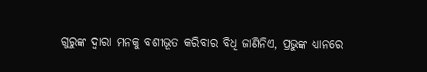ଗୁରୁଙ୍କ ଦ୍ଵାରା ମନକୁ ବଶୀଭୂତ କରିବାର ବିଧି ଜାଣିନିଏ, ପ୍ରଭୁଙ୍କ ଧ୍ୟାନରେ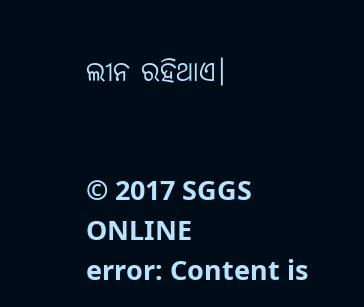ଲୀନ ରହିଥାଏ।


© 2017 SGGS ONLINE
error: Content is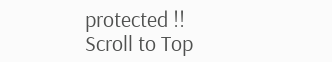protected !!
Scroll to Top